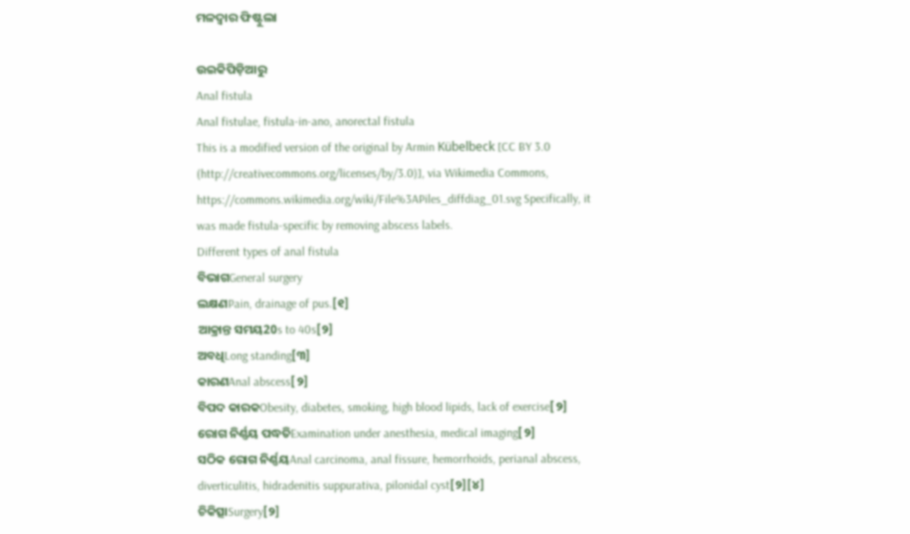ମଳଦ୍ୱାର ଫିଷ୍ଟୁଲା

ଉଇକିପିଡ଼ିଆ‌ରୁ
Anal fistula
Anal fistulae, fistula-in-ano, anorectal fistula
This is a modified version of the original by Armin Kübelbeck [CC BY 3.0 (http://creativecommons.org/licenses/by/3.0)], via Wikimedia Commons, https://commons.wikimedia.org/wiki/File%3APiles_diffdiag_01.svg Specifically, it was made fistula-specific by removing abscess labels.
Different types of anal fistula
ବିଭାଗGeneral surgery
ଲକ୍ଷଣPain, drainage of pus.[୧]
ଆକ୍ରାନ୍ତ ସମୟ20s to 40s[୨]
ଅବଧିLong standing[୩]
କାରଣAnal abscess[୨]
ବିପଦ କାରକObesity, diabetes, smoking, high blood lipids, lack of exercise[୨]
ରୋଗ ନିର୍ଣ୍ଣୟ ପଦ୍ଧତିExamination under anesthesia, medical imaging[୨]
ସଠିକ ରୋଗ ନିର୍ଣ୍ଣୟAnal carcinoma, anal fissure, hemorrhoids, perianal abscess, diverticulitis, hidradenitis suppurativa, pilonidal cyst[୨][୪]
ଚିକିତ୍ସାSurgery[୨]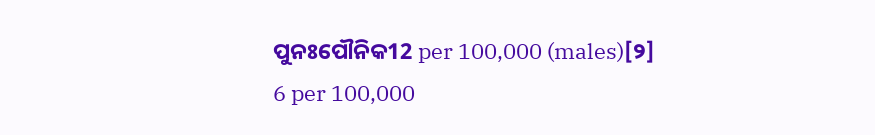ପୁନଃପୌନିକ12 per 100,000 (males)[୨]
6 per 100,000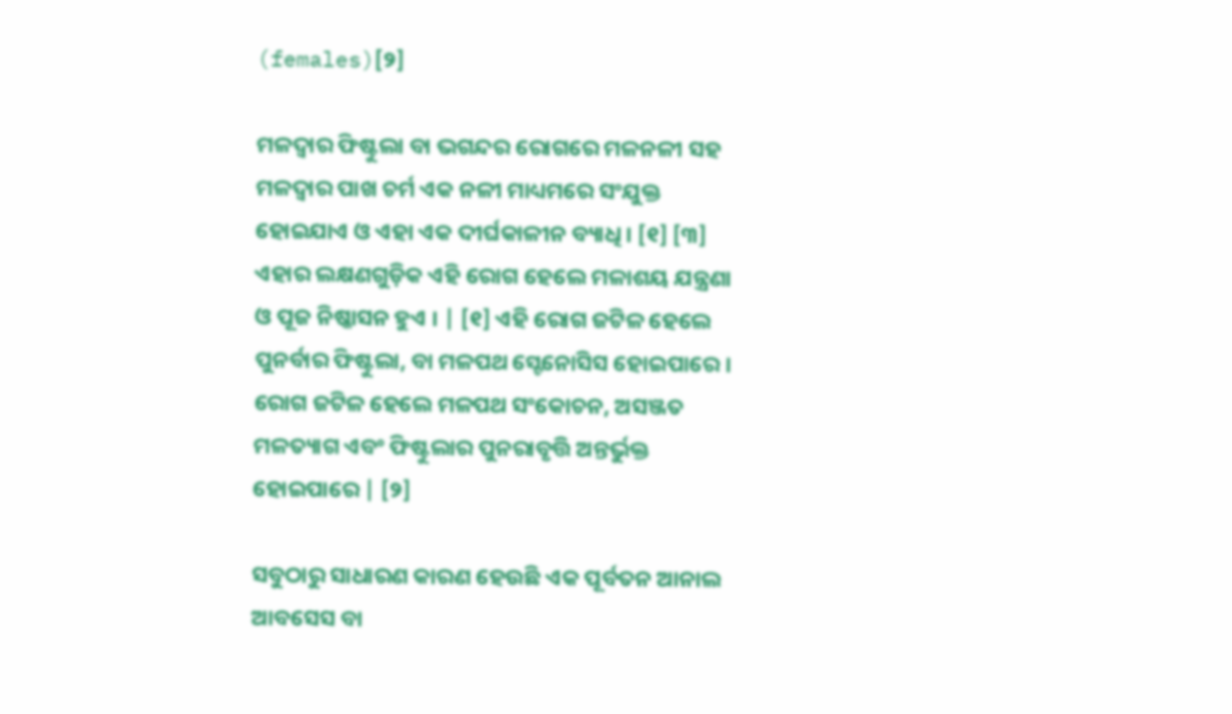(females)[୨]

ମଳଦ୍ୱାର ଫିଷ୍ଟୁଲା ବା ଭଗନ୍ଦର ରୋଗରେ ମଳନଳୀ ‌ସ‌ହ ମଳଦ୍ୱାର ପାଖ ଚର୍ମ ଏକ ନଳୀ ମାଧ୍ୟମରେ ସଂଯୁକ୍ତ ହୋଇଯାଏ ଓ ଏହା ଏକ ଦୀର୍ଘକାଳୀନ ବ୍ୟାଧି । [୧] [୩] ଏହାର ଲକ୍ଷଣଗୁଡ଼ିକ ଏହି ରୋଗ ହେଲେ ମଳାଶୟ ଯନ୍ତ୍ରଣା ଓ ପୂଜ ନିଷ୍କାସନ ହୁଏ । | [୧] ଏହି ରୋଗ ଜଟିଳ ହେଲେ ପୁନର୍ବାର ଫିଷ୍ଟୁଲା, ବା ମଳପଥ ସ୍ଟେନୋସିସ ହୋଇପାରେ । ରୋଗ ଜଟିଳ ହେଲେ ମଳପଥ ସଂକୋଚନ, ଅସଞ୍ଜତ ମଳତ୍ୟାଗ ଏବଂ ଫିଷ୍ଟୁଲାର ପୁନରାବୃତ୍ତି ଅନ୍ତର୍ଭୁକ୍ତ ହୋଇପାରେ | [୨]

ସବୁଠାରୁ ସାଧାରଣ କାରଣ ହେଉଛି ଏକ ପୂର୍ବତନ ଆନାଲ ଆବସେସ ବା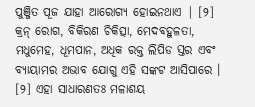ପୁଞ୍ଜିତ ପୂଜ ଯାହା ଆରୋଗ୍ୟ ହୋଇନଥାଏ | [୨] କ୍ରନ୍ ରୋଗ, ବିକିରଣ ଚିକିତ୍ସା, ମେଦବହୁଳତା, ମଧୁମେହ, ଧୂମପାନ, ଅଧିକ ରକ୍ତ ଲିପିଡ ସ୍ତର ଏବଂ ବ୍ୟାୟାମର ଅଭାବ ଯୋଗୁ ଏହି ସଙ୍କଟ ଆସିପାରେ । [୨] ଏହା ସାଧାରଣତଃ ମଳାଶୟ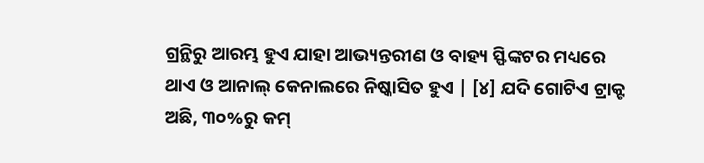ଗ୍ରନ୍ଥିରୁ ଆରମ୍ଭ ହୁଏ ଯାହା ଆଭ୍ୟନ୍ତରୀଣ ଓ ବାହ୍ୟ ସ୍ଫିଙ୍କଟର ମଧ୍ୟରେ ଥାଏ ଓ ଆନାଲ୍ କେନାଲରେ ନିଷ୍କାସିତ ହୁଏ | [୪] ଯଦି ଗୋଟିଏ ଟ୍ରାକ୍ଟ ଅଛି, ୩୦%ରୁ କମ୍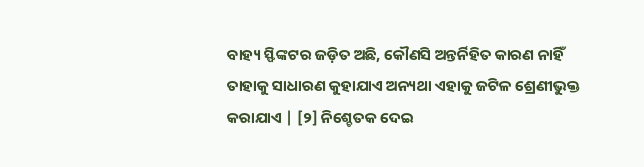ବାହ୍ୟ ସ୍ଫିଙ୍କଟର ଜଡ଼ିତ ଅଛି, କୌଣସି ଅନ୍ତର୍ନିହିତ କାରଣ ନାହିଁ ତାହାକୁ ସାଧାରଣ କୁହାଯାଏ ଅନ୍ୟଥା ଏହାକୁ ଜଟିଳ ଶ୍ରେଣୀଭୁକ୍ତ କରାଯାଏ | [୨] ନିଶ୍ଚେତକ ଦେଇ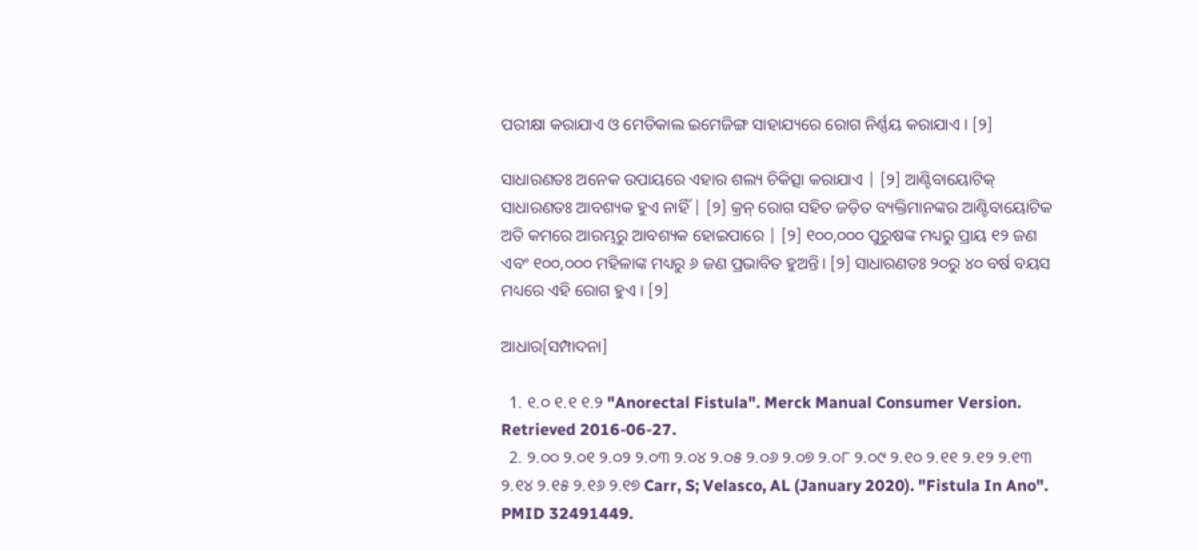ପରୀକ୍ଷା କରାଯାଏ ଓ ମେଡିକାଲ ଇମେଜିଙ୍ଗ ସାହାଯ୍ୟରେ ରୋଗ ନିର୍ଣ୍ଣୟ କରାଯାଏ । [୨]

ସାଧାରଣତଃ ଅନେକ ଉପାୟରେ ଏହାର ଶଲ୍ୟ ଚିକିତ୍ସା କରାଯାଏ | [୨] ଆଣ୍ଟିବାୟୋଟିକ୍ ସାଧାରଣତଃ ଆବଶ୍ୟକ ହୁଏ ନାହିଁ | [୨] କ୍ରନ୍ ରୋଗ ସହିତ ଜଡ଼ିତ ବ୍ୟକ୍ତିମାନଙ୍କର ଆଣ୍ଟିବାୟୋଟିକ ଅତି କମରେ ଆରମ୍ଭରୁ ଆବଶ୍ୟକ ହୋଇପାରେ | [୨] ୧୦୦,୦୦୦ ପୁରୁଷଙ୍କ ମଧ୍ୟରୁ ପ୍ରାୟ ୧୨ ଜଣ ଏବଂ ୧୦୦,୦୦୦ ମହିଳାଙ୍କ ମଧ୍ୟରୁ ୬ ଜଣ ପ୍ରଭାବିତ ହୁଅନ୍ତି। [୨] ସାଧାରଣତଃ ୨୦ରୁ ୪୦ ବର୍ଷ ବୟସ ମଧ୍ୟରେ ଏହି ରୋଗ ହୁଏ । [୨]

ଆଧାର[ସମ୍ପାଦନା]

  1. ୧.୦ ୧.୧ ୧.୨ "Anorectal Fistula". Merck Manual Consumer Version. Retrieved 2016-06-27.
  2. ୨.୦୦ ୨.୦୧ ୨.୦୨ ୨.୦୩ ୨.୦୪ ୨.୦୫ ୨.୦୬ ୨.୦୭ ୨.୦୮ ୨.୦୯ ୨.୧୦ ୨.୧୧ ୨.୧୨ ୨.୧୩ ୨.୧୪ ୨.୧୫ ୨.୧୬ ୨.୧୭ Carr, S; Velasco, AL (January 2020). "Fistula In Ano". PMID 32491449.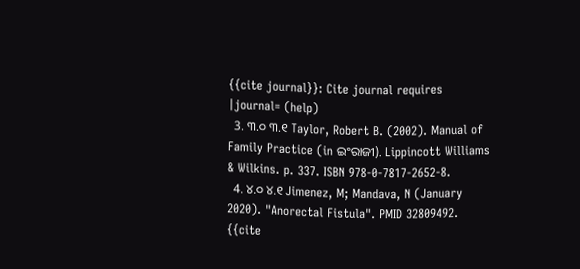{{cite journal}}: Cite journal requires |journal= (help)
  3. ୩.୦ ୩.୧ Taylor, Robert B. (2002). Manual of Family Practice (in ଇଂରାଜୀ). Lippincott Williams & Wilkins. p. 337. ISBN 978-0-7817-2652-8.
  4. ୪.୦ ୪.୧ Jimenez, M; Mandava, N (January 2020). "Anorectal Fistula". PMID 32809492. {{cite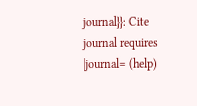journal}}: Cite journal requires |journal= (help)